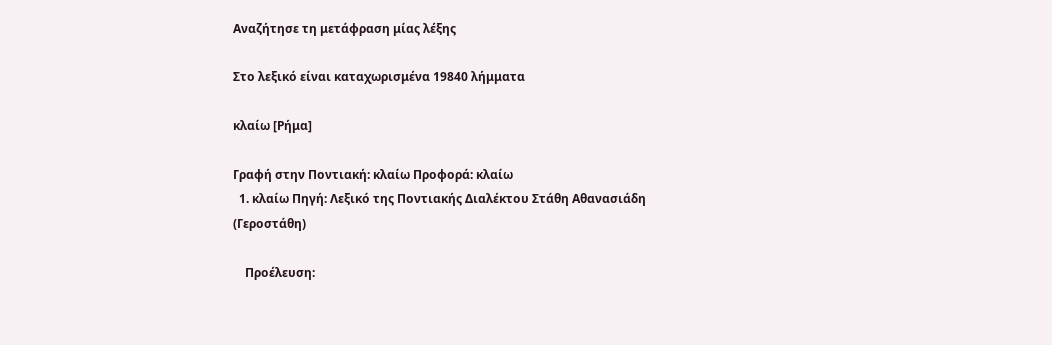Αναζήτησε τη μετάφραση μίας λέξης

Στο λεξικό είναι καταχωρισμένα 19840 λήμματα

κλαίω [Ρήμα]

Γραφή στην Ποντιακή: κλαίω Προφορά: κλαίω
  1. κλαίω Πηγή: Λεξικό της Ποντιακής Διαλέκτου Στάθη Αθανασιάδη (Γεροστάθη)

    Προέλευση: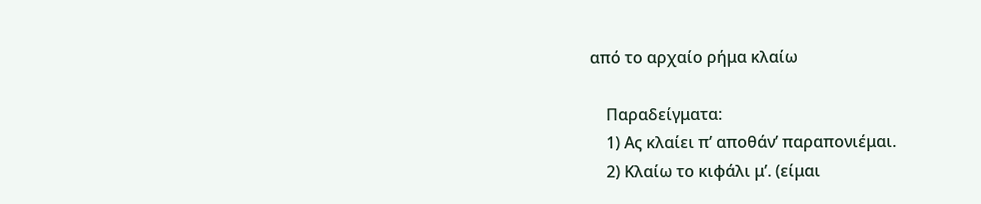από το αρχαίο ρήμα κλαίω

    Παραδείγματα:
    1) Ας κλαίει π’ αποθάν’ παραπονιέμαι.
    2) Κλαίω το κιφάλι μ’. (είμαι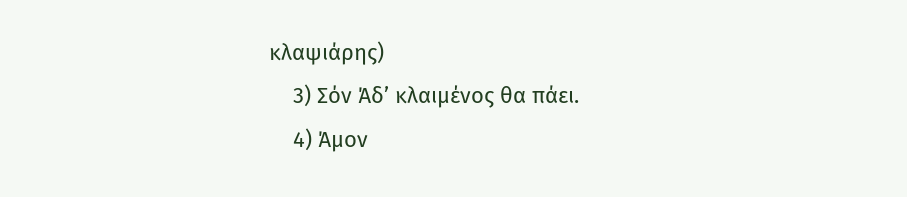κλαψιάρης)
    3) Σόν Άδ’ κλαιμένος θα πάει.
    4) Άμον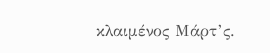κλαιμένος Μάρτ’ς.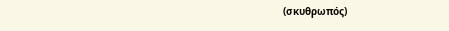(σκυθρωπός)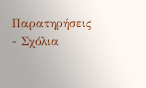Παρατηρήσεις - Σχόλια